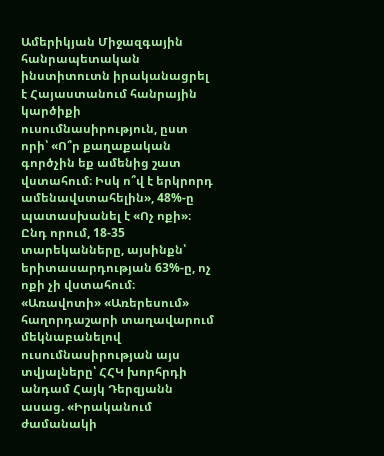Ամերիկյան Միջազգային հանրապետական ինստիտուտն իրականացրել է Հայաստանում հանրային կարծիքի ուսումնասիրություն, ըստ որի՝ «Ո՞ր քաղաքական գործչին եք ամենից շատ վստահում։ Իսկ ո՞վ է երկրորդ ամենավստահելին», 48%-ը պատասխանել է «Ոչ ոքի»։ Ընդ որում, 18-35 տարեկանները, այսինքն՝ երիտասարդության 63%-ը, ոչ ոքի չի վստահում։
«Առավոտի» «Առերեսում» հաղորդաշարի տաղավարում մեկնաբանելով ուսումնասիրության այս տվյալները՝ ՀՀԿ խորհրդի անդամ Հայկ Դերզյանն ասաց. «Իրականում ժամանակի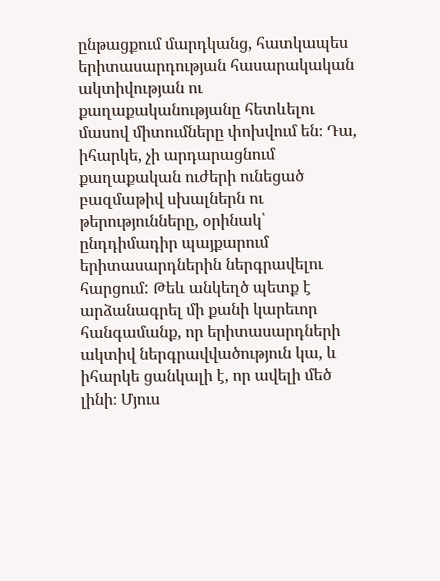ընթացքում մարդկանց, հատկապես երիտասարդության հասարակական ակտիվության ու քաղաքականությանը հետևելու մասով միտումները փոխվում են։ Դա, իհարկե, չի արդարացնում քաղաքական ուժերի ունեցած բազմաթիվ սխալներն ու թերությունները, օրինակ՝ ընդդիմադիր պայքարում երիտասարդներին ներգրավելու հարցում: Թեև անկեղծ պետք է արձանագրել մի քանի կարեւոր հանգամանք, որ երիտասարդների ակտիվ ներգրավվածություն կա, և իհարկե ցանկալի է, որ ավելի մեծ լինի։ Մյուս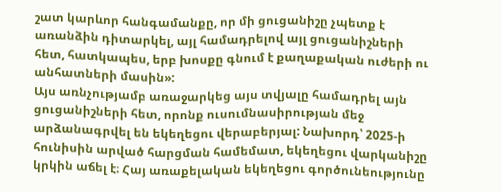շատ կարևոր հանգամանքը, որ մի ցուցանիշը չպետք է առանձին դիտարկել, այլ համադրելով այլ ցուցանիշների հետ, հատկապես, երբ խոսքը գնում է քաղաքական ուժերի ու անհատների մասին»:
Այս առնչությամբ առաջարկեց այս տվյալը համադրել այն ցուցանիշների հետ, որոնք ուսումնասիրության մեջ արձանագրվել են եկեղեցու վերաբերյալ: Նախորդ՝ 2025-ի հունիսին արված հարցման համեմատ, եկեղեցու վարկանիշը կրկին աճել է։ Հայ առաքելական եկեղեցու գործունեությունը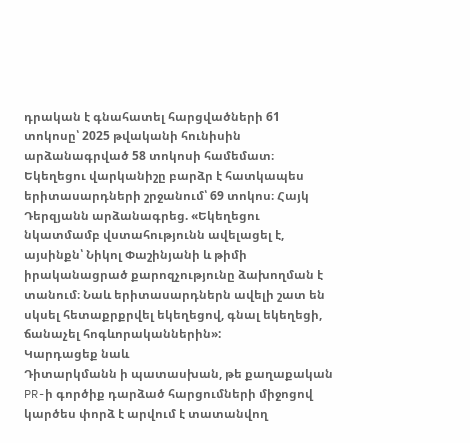դրական է գնահատել հարցվածների 61 տոկոսը՝ 2025 թվականի հունիսին արձանագրված 58 տոկոսի համեմատ։ Եկեղեցու վարկանիշը բարձր է հատկապես երիտասարդների շրջանում՝ 69 տոկոս։ Հայկ Դերզյանն արձանագրեց. «Եկեղեցու նկատմամբ վստահությունն ավելացել է, այսինքն՝ Նիկոլ Փաշինյանի և թիմի իրականացրած քարոզչությունը ձախողման է տանում։ Նաև երիտասարդներն ավելի շատ են սկսել հետաքրքրվել եկեղեցով, գնալ եկեղեցի, ճանաչել հոգևորականներին»:
Կարդացեք նաև
Դիտարկմանն ի պատասխան, թե քաղաքական PR-ի գործիք դարձած հարցումների միջոցով կարծես փորձ է արվում է տատանվող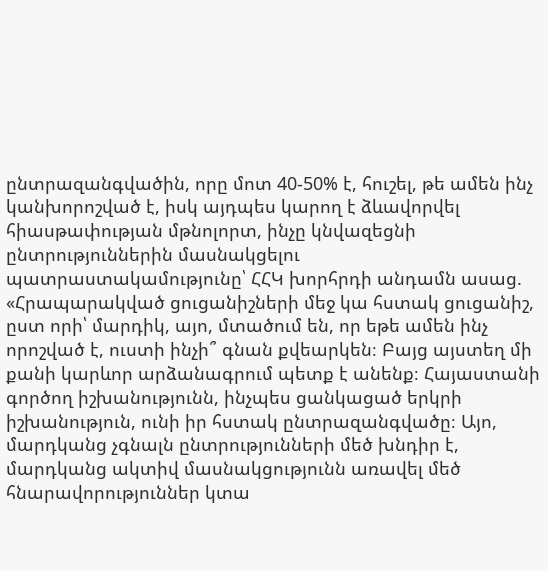ընտրազանգվածին, որը մոտ 40-50% է, հուշել, թե ամեն ինչ կանխորոշված է, իսկ այդպես կարող է ձևավորվել հիասթափության մթնոլորտ, ինչը կնվազեցնի ընտրություններին մասնակցելու պատրաստակամությունը՝ ՀՀԿ խորհրդի անդամն ասաց. «Հրապարակված ցուցանիշների մեջ կա հստակ ցուցանիշ, ըստ որի՝ մարդիկ, այո, մտածում են, որ եթե ամեն ինչ որոշված է, ուստի ինչի՞ գնան քվեարկեն։ Բայց այստեղ մի քանի կարևոր արձանագրում պետք է անենք։ Հայաստանի գործող իշխանությունն, ինչպես ցանկացած երկրի իշխանություն, ունի իր հստակ ընտրազանգվածը։ Այո, մարդկանց չգնալն ընտրությունների մեծ խնդիր է, մարդկանց ակտիվ մասնակցությունն առավել մեծ հնարավորություններ կտա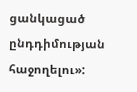ցանկացած ընդդիմության հաջողելու»: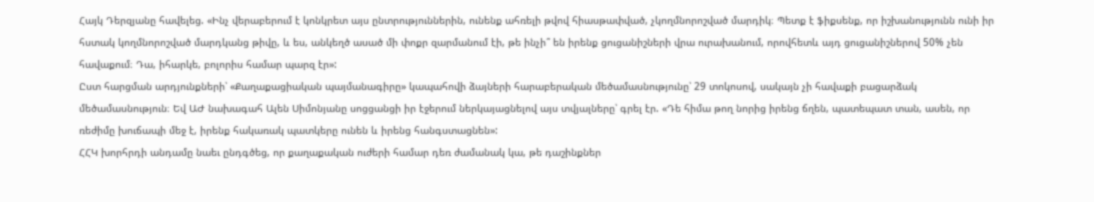Հայկ Դերզյանը հավելեց. «Ինչ վերաբերում է կոնկրետ այս ընտրություններին, ունենք ահռելի թվով հիասթափված, չկողմնորոշված մարդիկ։ Պետք է ֆիքսենք, որ իշխանությունն ունի իր հստակ կողմնորոշված մարդկանց թիվը, և ես, անկեղծ ասած մի փոքր զարմանում էի, թե ինչի՞ են իրենք ցուցանիշների վրա ուրախանում, որովհետև այդ ցուցանիշներով 50% չեն հավաքում։ Դա, իհարկե, բոլորիս համար պարզ էր»:
Ըստ հարցման արդյունքների՝ «Քաղաքացիական պայմանագիրը» կապահովի ձայների հարաբերական մեծամասնությունը՝ 29 տոկոսով, սակայն չի հավաքի բացարձակ մեծամասնություն։ Եվ ԱԺ նախագահ Ալեն Սիմոնյանը սոցցանցի իր էջերում ներկայացնելով այս տվյալները՝ գրել էր. «Դե հիմա թող նորից իրենց ճղեն, պատեպատ տան, ասեն, որ ռեժիմը խուճապի մեջ է, իրենք հակառակ պատկերը ունեն և իրենց հանգստացնեն»:
ՀՀԿ խորհրդի անդամը նաեւ ընդգծեց, որ քաղաքական ուժերի համար դեռ ժամանակ կա, թե դաշինքներ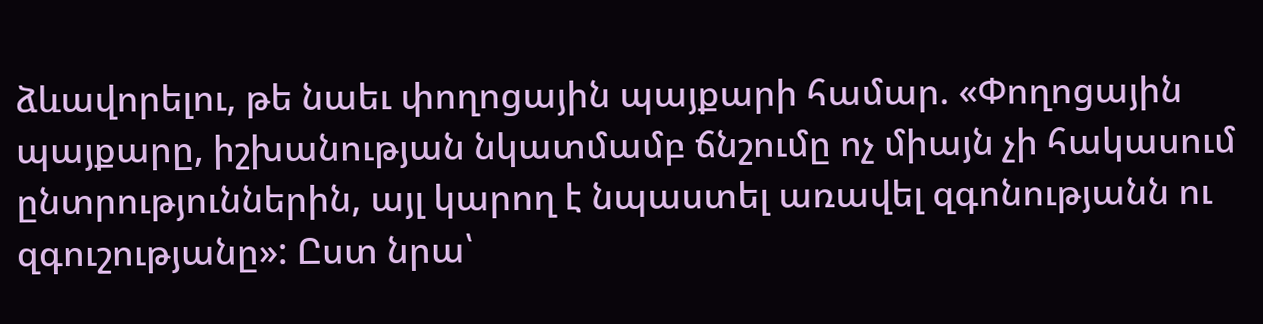ձևավորելու, թե նաեւ փողոցային պայքարի համար. «Փողոցային պայքարը, իշխանության նկատմամբ ճնշումը ոչ միայն չի հակասում ընտրություններին, այլ կարող է նպաստել առավել զգոնությանն ու զգուշությանը»: Ըստ նրա՝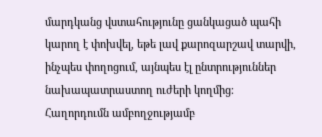մարդկանց վստահությունը ցանկացած պահի կարող է փոխվել, եթե լավ քարոզարշավ տարվի, ինչպես փողոցում, այնպես էլ ընտրություններ նախապատրաստող ուժերի կողմից։
Հաղորդումն ամբողջությամբ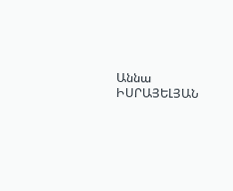Աննա ԻՍՐԱՅԵԼՅԱՆ